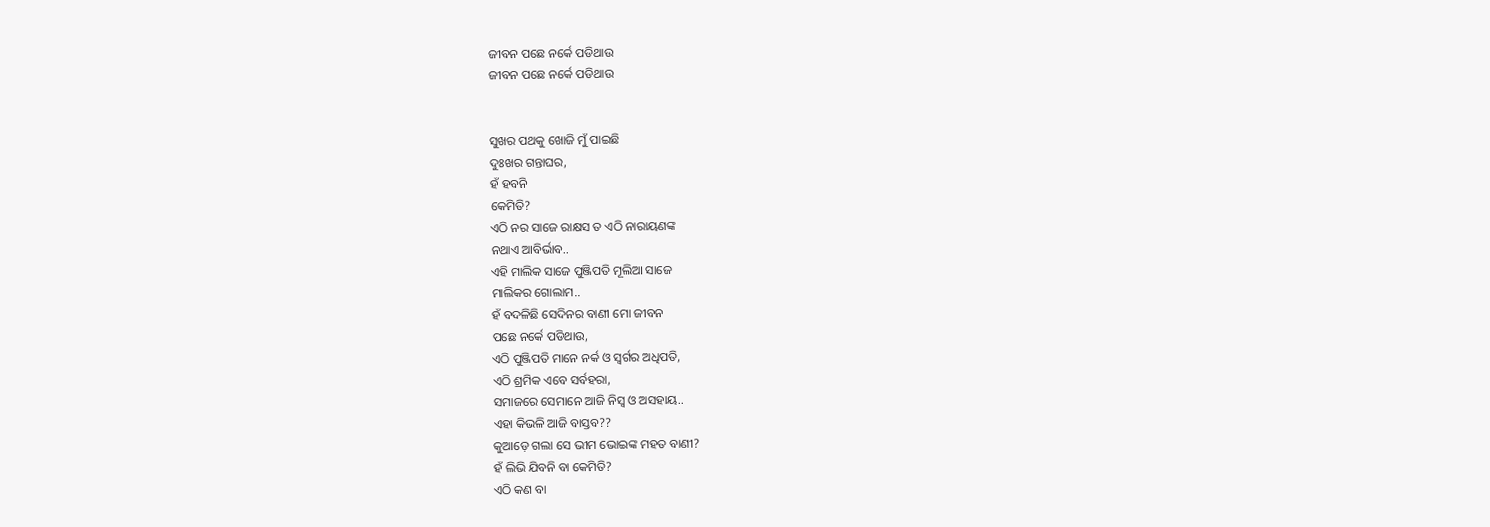ଜୀବନ ପଛେ ନର୍କେ ପଡିଥାଉ
ଜୀବନ ପଛେ ନର୍କେ ପଡିଥାଉ


ସୁଖର ପଥକୁ ଖୋଜି ମୁଁ ପାଇଛି
ଦୁଃଖର ଗନ୍ତାଘର,
ହଁ ହବନି
କେମିତି?
ଏଠି ନର ସାଜେ ରାକ୍ଷସ ତ ଏଠି ନାରାୟଣଙ୍କ
ନଥାଏ ଆବିର୍ଭାବ..
ଏହି ମାଲିକ ସାଜେ ପୁଞ୍ଜିପତି ମୂଲିଆ ସାଜେ
ମାଲିକର ଗୋଲାମ..
ହଁ ବଦଳିଛି ସେଦିନର ବାଣୀ ମୋ ଜୀବନ
ପଛେ ନର୍କେ ପଡିଥାଉ,
ଏଠି ପୁଞ୍ଜିପତି ମାନେ ନର୍କ ଓ ସ୍ୱର୍ଗର ଅଧିପତି,
ଏଠି ଶ୍ରମିକ ଏବେ ସର୍ବହରା,
ସମାଜରେ ସେମାନେ ଆଜି ନିସ୍ଵ ଓ ଅସହାୟ..
ଏହା କିଭଳି ଆଜି ବାସ୍ତବ??
କୁଆଡ଼େ ଗଲା ସେ ଭୀମ ଭୋଇଙ୍କ ମହତ ବାଣୀ?
ହଁ ଲିଭି ଯିବନି ବା କେମିତି?
ଏଠି କଣ ବା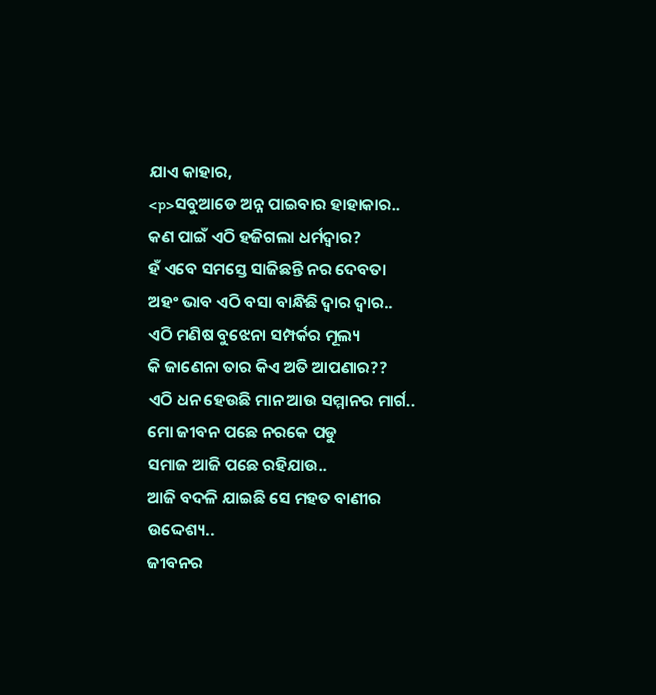ଯାଏ କାହାର,
<p>ସବୁଆଡେ ଅନ୍ନ ପାଇବାର ହାହାକାର..
କଣ ପାଇଁ ଏଠି ହଜିଗଲା ଧର୍ମଦ୍ୱାର?
ହଁ ଏବେ ସମସ୍ତେ ସାଜିଛନ୍ତି ନର ଦେବତା
ଅହଂ ଭାବ ଏଠି ବସା ବାନ୍ଧିଛି ଦ୍ୱାର ଦ୍ୱାର..
ଏଠି ମଣିଷ ବୁଝେନା ସମ୍ପର୍କର ମୂଲ୍ୟ
କି ଜାଣେନା ତାର କିଏ ଅତି ଆପଣାର??
ଏଠି ଧନ ହେଉଛି ମାନ ଆଉ ସମ୍ମାନର ମାର୍ଗ..
ମୋ ଜୀବନ ପଛେ ନରକେ ପଡୁ
ସମାଜ ଆଜି ପଛେ ରହିଯାଉ..
ଆଜି ବଦଳି ଯାଇଛି ସେ ମହତ ବାଣୀର ଉଦ୍ଦେଶ୍ୟ..
ଜୀବନର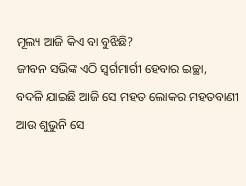ମୂଲ୍ୟ ଆଜି କିଏ ବା ବୁଝିଛି?
ଜୀବନ ସଭିଙ୍କ ଏଠି ସ୍ୱର୍ଗମାର୍ଗୀ ହେବାର ଇଚ୍ଛା,
ବଦଳି ଯାଇଛି ଆଜି ସେ ମହତ ଲୋକର ମହତବାଣୀ
ଆଉ ଶୁଭୁନି ସେ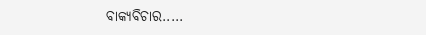ବାକ୍ୟବିଚାର.....